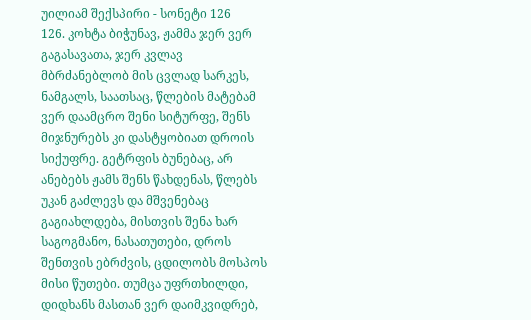უილიამ შექსპირი - სონეტი 126
126. კოხტა ბიჭუნავ, ჟამმა ჯერ ვერ გაგასავათა, ჯერ კვლავ მბრძანებლობ მის ცვლად სარკეს, ნამგალს, საათსაც, წლების მატებამ ვერ დაამცრო შენი სიტურფე, შენს მიჯნურებს კი დასტყობიათ დროის სიქუფრე. გეტრფის ბუნებაც, არ ანებებს ჟამს შენს წახდენას, წლებს უკან გაძლევს და მშვენებაც გაგიახლდება, მისთვის შენა ხარ საგოგმანო, ნასათუთები, დროს შენთვის ებრძვის, ცდილობს მოსპოს მისი წუთები. თუმცა უფრთხილდი, დიდხანს მასთან ვერ დაიმკვიდრებ,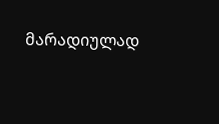მარადიულად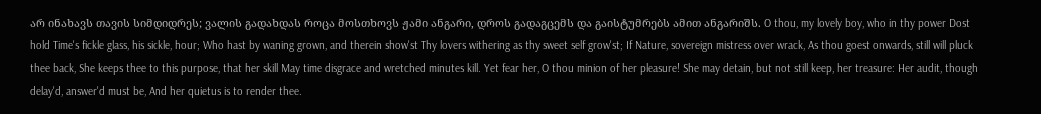არ ინახავს თავის სიმდიდრეს; ვალის გადახდას როცა მოსთხოვს ჟამი ანგარი, დროს გადაგცემს და გაისტუმრებს ამით ანგარიშს. O thou, my lovely boy, who in thy power Dost hold Time's fickle glass, his sickle, hour; Who hast by waning grown, and therein show'st Thy lovers withering as thy sweet self grow'st; If Nature, sovereign mistress over wrack, As thou goest onwards, still will pluck thee back, She keeps thee to this purpose, that her skill May time disgrace and wretched minutes kill. Yet fear her, O thou minion of her pleasure! She may detain, but not still keep, her treasure: Her audit, though delay'd, answer'd must be, And her quietus is to render thee.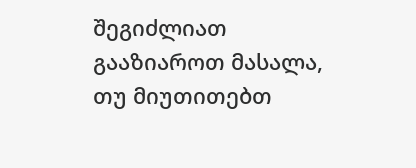შეგიძლიათ გააზიაროთ მასალა, თუ მიუთითებთ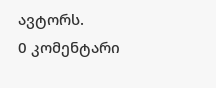ავტორს.
0 კომენტარი